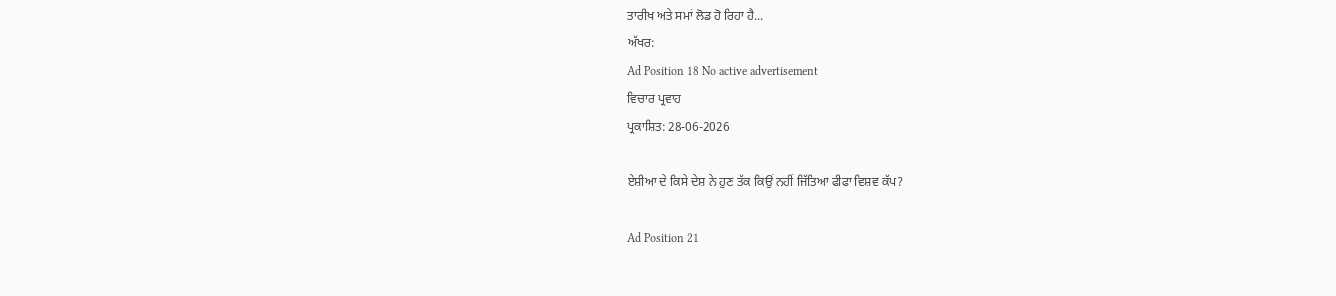ਤਾਰੀਖ ਅਤੇ ਸਮਾਂ ਲੋਡ ਹੋ ਰਿਹਾ ਹੈ...
ਅੱਖਰ:
Ad Position 18 No active advertisement
ਵਿਚਾਰ ਪ੍ਰਵਾਹ
ਪ੍ਰਕਾਸ਼ਿਤ: 28-06-2026

ਏਸ਼ੀਆ ਦੇ ਕਿਸੇ ਦੇਸ਼ ਨੇ ਹੁਣ ਤੱਕ ਕਿਉਂ ਨਹੀਂ ਜਿੱਤਿਆ ਫੀਫਾ ਵਿਸ਼ਵ ਕੱਪ?

Ad Position 21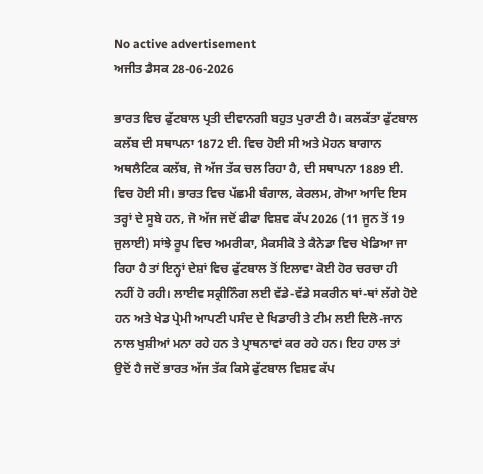No active advertisement
ਅਜੀਤ ਡੈਸਕ 28-06-2026

ਭਾਰਤ ਵਿਚ ਫੁੱਟਬਾਲ ਪ੍ਰਤੀ ਦੀਵਾਨਗੀ ਬਹੁਤ ਪੁਰਾਣੀ ਹੈ। ਕਲਕੱਤਾ ਫੁੱਟਬਾਲ ਕਲੱਬ ਦੀ ਸਥਾਪਨਾ 1872 ਈ. ਵਿਚ ਹੋਈ ਸੀ ਅਤੇ ਮੋਹਨ ਬਾਗਾਨ ਅਥਲੈਟਿਕ ਕਲੱਬ, ਜੋ ਅੱਜ ਤੱਕ ਚਲ ਰਿਹਾ ਹੈ, ਦੀ ਸਥਾਪਨਾ 1889 ਈ. ਵਿਚ ਹੋਈ ਸੀ। ਭਾਰਤ ਵਿਚ ਪੱਛਮੀ ਬੰਗਾਲ, ਕੇਰਲਮ, ਗੋਆ ਆਦਿ ਇਸ ਤਰ੍ਹਾਂ ਦੇ ਸੂਬੇ ਹਨ, ਜੋ ਅੱਜ ਜਦੋਂ ਫੀਫਾ ਵਿਸ਼ਵ ਕੱਪ 2026 (11 ਜੂਨ ਤੋਂ 19 ਜੁਲਾਈ) ਸਾਂਝੇ ਰੂਪ ਵਿਚ ਅਮਰੀਕਾ, ਮੈਕਸੀਕੋ ਤੇ ਕੈਨੇਡਾ ਵਿਚ ਖੇਡਿਆ ਜਾ ਰਿਹਾ ਹੈ ਤਾਂ ਇਨ੍ਹਾਂ ਦੇਸ਼ਾਂ ਵਿਚ ਫੁੱਟਬਾਲ ਤੋਂ ਇਲਾਵਾ ਕੋਈ ਹੋਰ ਚਰਚਾ ਹੀ ਨਹੀਂ ਹੋ ਰਹੀ। ਲਾਈਵ ਸਕ੍ਰੀਨਿੰਗ ਲਈ ਵੱਡੇ-ਵੱਡੇ ਸਕਰੀਨ ਥਾਂ-ਥਾਂ ਲੱਗੇ ਹੋਏ ਹਨ ਅਤੇ ਖੇਡ ਪ੍ਰੇਮੀ ਆਪਣੀ ਪਸੰਦ ਦੇ ਖਿਡਾਰੀ ਤੇ ਟੀਮ ਲਈ ਦਿਲੋ-ਜਾਨ ਨਾਲ ਖੁਸ਼ੀਆਂ ਮਨਾ ਰਹੇ ਹਨ ਤੇ ਪ੍ਰਾਥਨਾਵਾਂ ਕਰ ਰਹੇ ਹਨ। ਇਹ ਹਾਲ ਤਾਂ ਉਦੋਂ ਹੈ ਜਦੋਂ ਭਾਰਤ ਅੱਜ ਤੱਕ ਕਿਸੇ ਫੁੱਟਬਾਲ ਵਿਸ਼ਵ ਕੱਪ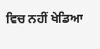ਵਿਚ ਨਹੀਂ ਖੇਡਿਆ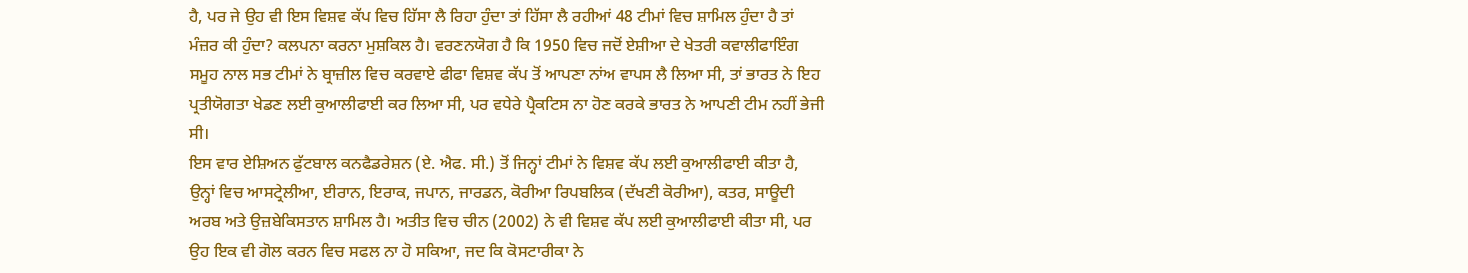ਹੈ, ਪਰ ਜੇ ਉਹ ਵੀ ਇਸ ਵਿਸ਼ਵ ਕੱਪ ਵਿਚ ਹਿੱਸਾ ਲੈ ਰਿਹਾ ਹੁੰਦਾ ਤਾਂ ਹਿੱਸਾ ਲੈ ਰਹੀਆਂ 48 ਟੀਮਾਂ ਵਿਚ ਸ਼ਾਮਿਲ ਹੁੰਦਾ ਹੈ ਤਾਂ ਮੰਜ਼ਰ ਕੀ ਹੁੰਦਾ? ਕਲਪਨਾ ਕਰਨਾ ਮੁਸ਼ਕਿਲ ਹੈ। ਵਰਣਨਯੋਗ ਹੈ ਕਿ 1950 ਵਿਚ ਜਦੋਂ ਏਸ਼ੀਆ ਦੇ ਖੇਤਰੀ ਕਵਾਲੀਫਾਇੰਗ ਸਮੂਹ ਨਾਲ ਸਭ ਟੀਮਾਂ ਨੇ ਬ੍ਰਾਜ਼ੀਲ ਵਿਚ ਕਰਵਾਏ ਫੀਫਾ ਵਿਸ਼ਵ ਕੱਪ ਤੋਂ ਆਪਣਾ ਨਾਂਅ ਵਾਪਸ ਲੈ ਲਿਆ ਸੀ, ਤਾਂ ਭਾਰਤ ਨੇ ਇਹ ਪ੍ਰਤੀਯੋਗਤਾ ਖੇਡਣ ਲਈ ਕੁਆਲੀਫਾਈ ਕਰ ਲਿਆ ਸੀ, ਪਰ ਵਧੇਰੇ ਪ੍ਰੈਕਟਿਸ ਨਾ ਹੋਣ ਕਰਕੇ ਭਾਰਤ ਨੇ ਆਪਣੀ ਟੀਮ ਨਹੀਂ ਭੇਜੀ ਸੀ।
ਇਸ ਵਾਰ ਏਸ਼ਿਅਨ ਫੁੱਟਬਾਲ ਕਨਫੈਡਰੇਸ਼ਨ (ਏ. ਐਫ. ਸੀ.) ਤੋਂ ਜਿਨ੍ਹਾਂ ਟੀਮਾਂ ਨੇ ਵਿਸ਼ਵ ਕੱਪ ਲਈ ਕੁਆਲੀਫਾਈ ਕੀਤਾ ਹੈ, ਉਨ੍ਹਾਂ ਵਿਚ ਆਸਟ੍ਰੇਲੀਆ, ਈਰਾਨ, ਇਰਾਕ, ਜਪਾਨ, ਜਾਰਡਨ, ਕੋਰੀਆ ਰਿਪਬਲਿਕ (ਦੱਖਣੀ ਕੋਰੀਆ), ਕਤਰ, ਸਾਊਦੀ ਅਰਬ ਅਤੇ ਉਜ਼ਬੇਕਿਸਤਾਨ ਸ਼ਾਮਿਲ ਹੈ। ਅਤੀਤ ਵਿਚ ਚੀਨ (2002) ਨੇ ਵੀ ਵਿਸ਼ਵ ਕੱਪ ਲਈ ਕੁਆਲੀਫਾਈ ਕੀਤਾ ਸੀ, ਪਰ ਉਹ ਇਕ ਵੀ ਗੋਲ ਕਰਨ ਵਿਚ ਸਫਲ ਨਾ ਹੋ ਸਕਿਆ, ਜਦ ਕਿ ਕੋਸਟਾਰੀਕਾ ਨੇ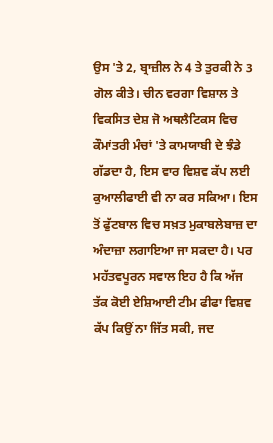ਉਸ 'ਤੇ 2, ਬ੍ਰਾਜ਼ੀਲ ਨੇ 4 ਤੇ ਤੁਰਕੀ ਨੇ 3 ਗੋਲ ਕੀਤੇ। ਚੀਨ ਵਰਗਾ ਵਿਸ਼ਾਲ ਤੇ ਵਿਕਸਿਤ ਦੇਸ਼ ਜੋ ਅਥਲੈਟਿਕਸ ਵਿਚ ਕੌਮਾਂਤਰੀ ਮੰਚਾਂ 'ਤੇ ਕਾਮਯਾਬੀ ਦੇ ਝੰਡੇ ਗੱਡਦਾ ਹੈ, ਇਸ ਵਾਰ ਵਿਸ਼ਵ ਕੱਪ ਲਈ ਕੁਆਲੀਫਾਈ ਵੀ ਨਾ ਕਰ ਸਕਿਆ। ਇਸ ਤੋਂ ਫੁੱਟਬਾਲ ਵਿਚ ਸਖ਼ਤ ਮੁਕਾਬਲੇਬਾਜ਼ ਦਾ ਅੰਦਾਜ਼ਾ ਲਗਾਇਆ ਜਾ ਸਕਦਾ ਹੈ। ਪਰ ਮਹੱਤਵਪੂਰਨ ਸਵਾਲ ਇਹ ਹੈ ਕਿ ਅੱਜ ਤੱਕ ਕੋਈ ਏਸ਼ਿਆਈ ਟੀਮ ਫੀਫਾ ਵਿਸ਼ਵ ਕੱਪ ਕਿਉਂ ਨਾ ਜਿੱਤ ਸਕੀ, ਜਦ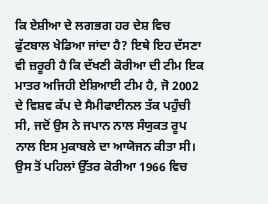ਕਿ ਏਸ਼ੀਆ ਦੇ ਲਗਭਗ ਹਰ ਦੇਸ਼ ਵਿਚ ਫੁੱਟਬਾਲ ਖੇਡਿਆ ਜਾਂਦਾ ਹੈ? ਇਥੇ ਇਹ ਦੱਸਣਾ ਵੀ ਜ਼ਰੂਰੀ ਹੈ ਕਿ ਦੱਖਣੀ ਕੋਰੀਆ ਦੀ ਟੀਮ ਇਕ ਮਾਤਰ ਅਜਿਹੀ ਏਸ਼ਿਆਈ ਟੀਮ ਹੈ, ਜੋ 2002 ਦੇ ਵਿਸ਼ਵ ਕੱਪ ਦੇ ਸੈਮੀਫਾਈਨਲ ਤੱਕ ਪਹੁੰਚੀ ਸੀ, ਜਦੋਂ ਉਸ ਨੇ ਜਪਾਨ ਨਾਲ ਸੰਯੁਕਤ ਰੂਪ ਨਾਲ ਇਸ ਮੁਕਾਬਲੇ ਦਾ ਆਯੋਜਨ ਕੀਤਾ ਸੀ। ਉਸ ਤੋਂ ਪਹਿਲਾਂ ਉੱਤਰ ਕੋਰੀਆ 1966 ਵਿਚ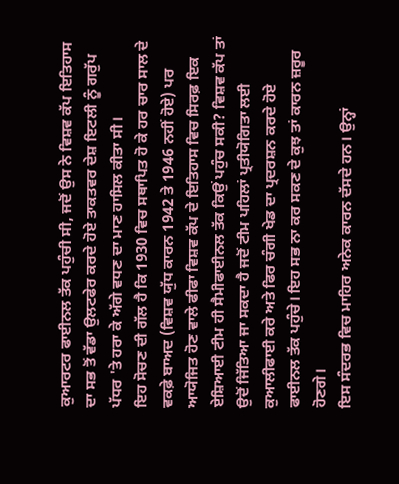ਕੁਆਰਟਰ ਫਾਈਨਲ ਤੱਕ ਪਹੁੰਚੀ ਸੀ, ਜਦੋਂ ਉਸ ਨੇ ਵਿਸ਼ਵ ਕੱਪ ਇਤਿਹਾਸ ਦਾ ਸਭ ਤੋਂ ਵੱਡਾ ਉਲਟਫੇਰ ਕਰਦੇ ਹੋਏ ਤਾਕਤਵਰ ਦੇਸ਼ ਇਟਲੀ ਨੂੰ ਗਰੁੱਪ ਪੱਧਰ 'ਤੇ ਹਰਾ ਕੇ ਅੱਗੇ ਵਧਣ ਦਾ ਮਾਣ ਹਾਸਿਲ ਕੀਤਾ ਸੀ।
ਇਹ ਸੋਚਣ ਦੀ ਗੱਲ ਹੈ ਕਿ 1930 ਵਿਚ ਸਥਾਪਿਤ ਹੋ ਕੇ ਹਰ ਚਾਰ ਸਾਲ ਦੇ ਵਕਫ਼ੇ ਬਾਅਦ (ਵਿਸ਼ਵ ਯੁੱਧ ਕਾਰਨ 1942 ਤੇ 1946 ਨਹੀਂ ਹੋਏ) ਪਰ ਆਯੋਜਿਤ ਹੋਣ ਵਾਲੇ ਫੀਫਾ ਵਿਸ਼ਵ ਕੱਪ ਦੇ ਇਤਿਹਾਸ ਵਿਚ ਸਿਰਫ਼ ਇਕ ਏਸ਼ਿਆਈ ਟੀਮ ਹੀ ਸੈਮੀਫਾਈਨਲ ਤੱਕ ਕਿਉਂ ਪਹੁੰਚ ਸਕੀ? ਵਿਸ਼ਵ ਕੱਪ ਤਾਂ ਉਦੋਂ ਜਿੱਤਿਆ ਜਾ ਸਕਦਾ ਹੈ ਜਦੋਂ ਟੀਮ ਪਹਿਲਾਂ ਪ੍ਰਤੀਯੋਗਿਤਾ ਲਈ ਕੁਆਲੀਫਾਈ ਕਰੇ ਅਤੇ ਫਿਰ ਚੰਗੀ ਖੇਡ ਦਾ ਪ੍ਰਦਰਸ਼ਨ ਕਰਦੇ ਹੋਏ ਫਾਈਨਲ ਤੱਕ ਪਹੁੰਚੇ। ਇਹ ਸਭ ਨਾ ਕਰ ਸਕਣ ਦੇ ਕੁਝ ਤਾਂ ਕਾਰਨ ਜ਼ਰੂਰ ਹੋਣਗੇ।
ਇਸ ਸੰਦਰਭ ਵਿਚ ਮਾਹਿਰ ਅਨੇਕ ਕਾਰਨ ਦੱਸਦੇ ਹਨ। ਉਨ੍ਹਾਂ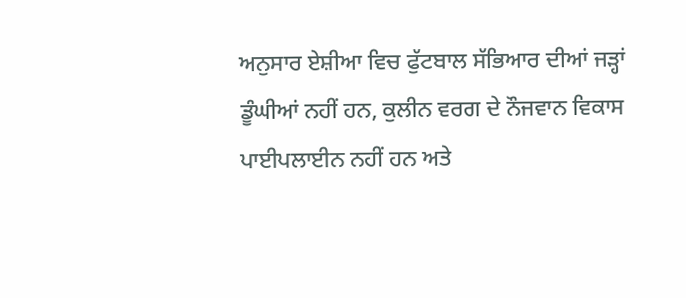ਅਨੁਸਾਰ ਏਸ਼ੀਆ ਵਿਚ ਫੁੱਟਬਾਲ ਸੱਭਿਆਰ ਦੀਆਂ ਜੜ੍ਹਾਂ ਡੂੰਘੀਆਂ ਨਹੀਂ ਹਨ, ਕੁਲੀਨ ਵਰਗ ਦੇ ਨੌਜਵਾਨ ਵਿਕਾਸ ਪਾਈਪਲਾਈਨ ਨਹੀਂ ਹਨ ਅਤੇ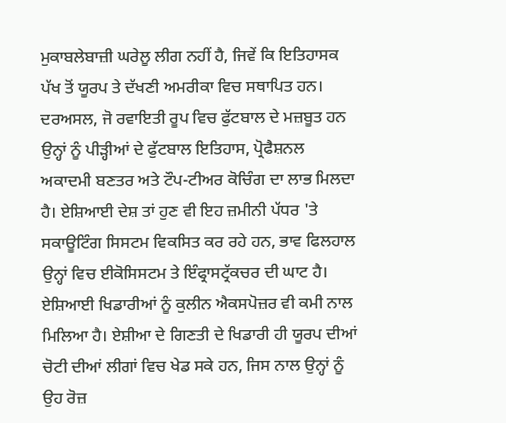ਮੁਕਾਬਲੇਬਾਜ਼ੀ ਘਰੇਲੂ ਲੀਗ ਨਹੀਂ ਹੈ, ਜਿਵੇਂ ਕਿ ਇਤਿਹਾਸਕ ਪੱਖ ਤੋਂ ਯੂਰਪ ਤੇ ਦੱਖਣੀ ਅਮਰੀਕਾ ਵਿਚ ਸਥਾਪਿਤ ਹਨ। ਦਰਅਸਲ, ਜੋ ਰਵਾਇਤੀ ਰੂਪ ਵਿਚ ਫੁੱਟਬਾਲ ਦੇ ਮਜ਼ਬੂਤ ਹਨ ਉਨ੍ਹਾਂ ਨੂੰ ਪੀੜ੍ਹੀਆਂ ਦੇ ਫੁੱਟਬਾਲ ਇਤਿਹਾਸ, ਪ੍ਰੋਫੈਸ਼ਨਲ ਅਕਾਦਮੀ ਬਣਤਰ ਅਤੇ ਟੌਪ-ਟੀਅਰ ਕੋਚਿੰਗ ਦਾ ਲਾਭ ਮਿਲਦਾ ਹੈ। ਏਸ਼ਿਆਈ ਦੇਸ਼ ਤਾਂ ਹੁਣ ਵੀ ਇਹ ਜ਼ਮੀਨੀ ਪੱਧਰ 'ਤੇ ਸਕਾਊਟਿੰਗ ਸਿਸਟਮ ਵਿਕਸਿਤ ਕਰ ਰਹੇ ਹਨ, ਭਾਵ ਫਿਲਹਾਲ ਉਨ੍ਹਾਂ ਵਿਚ ਈਕੋਸਿਸਟਮ ਤੇ ਇੰਫ੍ਰਾਸਟ੍ਰੱਕਚਰ ਦੀ ਘਾਟ ਹੈ।
ਏਸ਼ਿਆਈ ਖਿਡਾਰੀਆਂ ਨੂੰ ਕੁਲੀਨ ਐਕਸਪੋਜ਼ਰ ਵੀ ਕਮੀ ਨਾਲ ਮਿਲਿਆ ਹੈ। ਏਸ਼ੀਆ ਦੇ ਗਿਣਤੀ ਦੇ ਖਿਡਾਰੀ ਹੀ ਯੂਰਪ ਦੀਆਂ ਚੋਟੀ ਦੀਆਂ ਲੀਗਾਂ ਵਿਚ ਖੇਡ ਸਕੇ ਹਨ, ਜਿਸ ਨਾਲ ਉਨ੍ਹਾਂ ਨੂੰ ਉਹ ਰੋਜ਼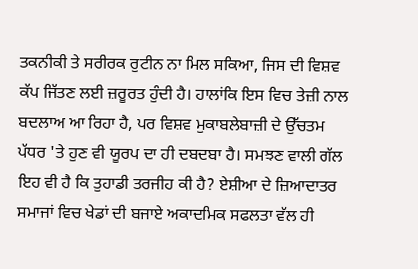ਤਕਨੀਕੀ ਤੇ ਸਰੀਰਕ ਰੁਟੀਨ ਨਾ ਮਿਲ ਸਕਿਆ, ਜਿਸ ਦੀ ਵਿਸ਼ਵ ਕੱਪ ਜਿੱਤਣ ਲਈ ਜ਼ਰੂਰਤ ਹੁੰਦੀ ਹੈ। ਹਾਲਾਂਕਿ ਇਸ ਵਿਚ ਤੇਜ਼ੀ ਨਾਲ ਬਦਲਾਅ ਆ ਰਿਹਾ ਹੈ, ਪਰ ਵਿਸ਼ਵ ਮੁਕਾਬਲੇਬਾਜ਼ੀ ਦੇ ਉੱਚਤਮ ਪੱਧਰ 'ਤੇ ਹੁਣ ਵੀ ਯੂਰਪ ਦਾ ਹੀ ਦਬਦਬਾ ਹੈ। ਸਮਝਣ ਵਾਲੀ ਗੱਲ ਇਹ ਵੀ ਹੈ ਕਿ ਤੁਹਾਡੀ ਤਰਜੀਹ ਕੀ ਹੈ? ਏਸ਼ੀਆ ਦੇ ਜ਼ਿਆਦਾਤਰ ਸਮਾਜਾਂ ਵਿਚ ਖੇਡਾਂ ਦੀ ਬਜਾਏ ਅਕਾਦਮਿਕ ਸਫਲਤਾ ਵੱਲ ਹੀ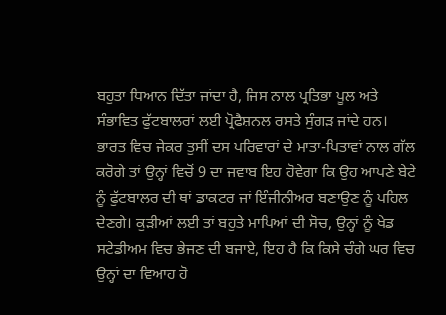ਬਹੁਤਾ ਧਿਆਨ ਦਿੱਤਾ ਜਾਂਦਾ ਹੈ, ਜਿਸ ਨਾਲ ਪ੍ਰਤਿਭਾ ਪੂਲ ਅਤੇ ਸੰਭਾਵਿਤ ਫੁੱਟਬਾਲਰਾਂ ਲਈ ਪ੍ਰੋਫੈਸ਼ਨਲ ਰਸਤੇ ਸੁੰਗੜ ਜਾਂਦੇ ਹਨ। ਭਾਰਤ ਵਿਚ ਜੇਕਰ ਤੁਸੀਂ ਦਸ ਪਰਿਵਾਰਾਂ ਦੇ ਮਾਤਾ-ਪਿਤਾਵਾਂ ਨਾਲ ਗੱਲ ਕਰੋਗੇ ਤਾਂ ਉਨ੍ਹਾਂ ਵਿਚੋਂ 9 ਦਾ ਜਵਾਬ ਇਹ ਹੋਵੇਗਾ ਕਿ ਉਹ ਆਪਣੇ ਬੇਟੇ ਨੂੰ ਫੁੱਟਬਾਲਰ ਦੀ ਥਾਂ ਡਾਕਟਰ ਜਾਂ ਇੰਜੀਨੀਅਰ ਬਣਾਉਣ ਨੂੰ ਪਹਿਲ ਦੇਣਗੇ। ਕੁੜੀਆਂ ਲਈ ਤਾਂ ਬਹੁਤੇ ਮਾਪਿਆਂ ਦੀ ਸੋਚ, ਉਨ੍ਹਾਂ ਨੂੰ ਖੇਡ ਸਟੇਡੀਅਮ ਵਿਚ ਭੇਜਣ ਦੀ ਬਜਾਏ, ਇਹ ਹੈ ਕਿ ਕਿਸੇ ਚੰਗੇ ਘਰ ਵਿਚ ਉਨ੍ਹਾਂ ਦਾ ਵਿਆਹ ਹੋ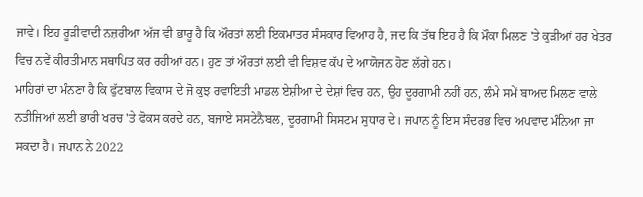ਜਾਵੇ। ਇਹ ਰੂੜੀਵਾਦੀ ਨਜ਼ਰੀਆ ਅੱਜ ਵੀ ਭਾਰੂ ਹੈ ਕਿ ਔਰਤਾਂ ਲਈ ਇਕਮਾਤਰ ਸੰਸਕਾਰ ਵਿਆਹ ਹੈ, ਜਦ ਕਿ ਤੱਥ ਇਹ ਹੈ ਕਿ ਮੌਕਾ ਮਿਲਣ 'ਤੇ ਕੁੜੀਆਂ ਹਰ ਖੇਤਰ ਵਿਚ ਨਵੇਂ ਕੀਰਤੀਮਾਨ ਸਥਾਪਿਤ ਕਰ ਰਹੀਆਂ ਹਨ। ਹੁਣ ਤਾਂ ਔਰਤਾਂ ਲਈ ਵੀ ਵਿਸ਼ਵ ਕੱਪ ਦੇ ਆਯੋਜਨ ਹੋਣ ਲੱਗੇ ਹਨ।
ਮਾਹਿਰਾਂ ਦਾ ਮੰਨਣਾ ਹੈ ਕਿ ਫੁੱਟਬਾਲ ਵਿਕਾਸ ਦੇ ਜੋ ਕੁਝ ਰਵਾਇਤੀ ਮਾਡਲ ਏਸ਼ੀਆ ਦੇ ਦੇਸ਼ਾਂ ਵਿਚ ਹਨ, ਉਹ ਦੂਰਗਾਮੀ ਨਹੀਂ ਹਨ, ਲੰਮੇ ਸਮੇਂ ਬਾਅਦ ਮਿਲਣ ਵਾਲੇ ਨਤੀਜਿਆਂ ਲਈ ਭਾਰੀ ਖਰਚ 'ਤੇ ਫੋਕਸ ਕਰਦੇ ਹਨ, ਬਜਾਏ ਸਸਟੇਨੈਬਲ, ਦੂਰਗਾਮੀ ਸਿਸਟਮ ਸੁਧਾਰ ਦੇ। ਜਪਾਨ ਨੂੰ ਇਸ ਸੰਦਰਭ ਵਿਚ ਅਪਵਾਦ ਮੰਨਿਆ ਜਾ ਸਕਦਾ ਹੈ। ਜਪਾਨ ਨੇ 2022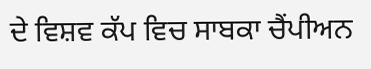ਦੇ ਵਿਸ਼ਵ ਕੱਪ ਵਿਚ ਸਾਬਕਾ ਚੈਂਪੀਅਨ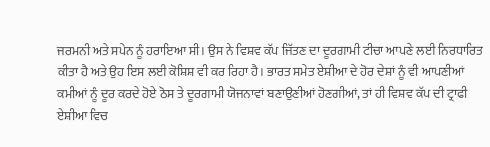ਜਰਮਨੀ ਅਤੇ ਸਪੇਨ ਨੂੰ ਹਰਾਇਆ ਸੀ। ਉਸ ਨੇ ਵਿਸ਼ਵ ਕੱਪ ਜਿੱਤਣ ਦਾ ਦੂਰਗਾਮੀ ਟੀਚਾ ਆਪਣੇ ਲਈ ਨਿਰਧਾਰਿਤ ਕੀਤਾ ਹੈ ਅਤੇ ਉਹ ਇਸ ਲਈ ਕੋਸ਼ਿਸ਼ ਵੀ ਕਰ ਰਿਹਾ ਹੈ। ਭਾਰਤ ਸਮੇਤ ਏਸ਼ੀਆ ਦੇ ਹੋਰ ਦੇਸ਼ਾਂ ਨੂੰ ਵੀ ਆਪਣੀਆਂ ਕਮੀਆਂ ਨੂੰ ਦੂਰ ਕਰਦੇ ਹੋਏ ਠੋਸ ਤੇ ਦੂਰਗਾਮੀ ਯੋਜਨਾਵਾਂ ਬਣਾਉਣੀਆਂ ਹੋਣਗੀਆਂ, ਤਾਂ ਹੀ ਵਿਸ਼ਵ ਕੱਪ ਦੀ ਟ੍ਰਾਫੀ ਏਸ਼ੀਆ ਵਿਚ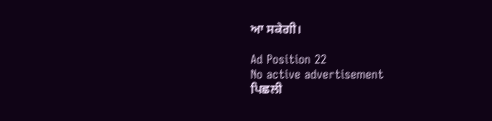ਆ ਸਕੇਗੀ।

Ad Position 22
No active advertisement
ਪਿਛਲੀ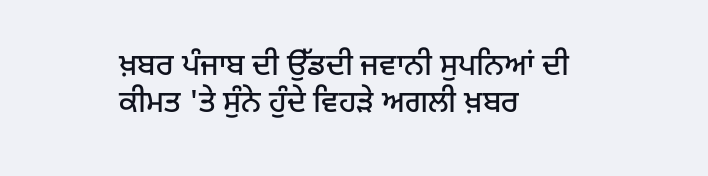ਖ਼ਬਰ ਪੰਜਾਬ ਦੀ ਉੱਡਦੀ ਜਵਾਨੀ ਸੁਪਨਿਆਂ ਦੀ ਕੀਮਤ 'ਤੇ ਸੁੰਨੇ ਹੁੰਦੇ ਵਿਹੜੇ ਅਗਲੀ ਖ਼ਬਰ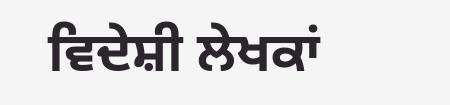ਵਿਦੇਸ਼ੀ ਲੇਖਕਾਂ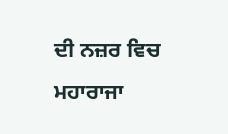ਦੀ ਨਜ਼ਰ ਵਿਚ ਮਹਾਰਾਜਾ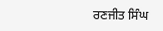ਰਣਜੀਤ ਸਿੰਘ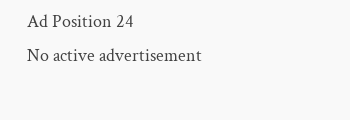Ad Position 24
No active advertisement